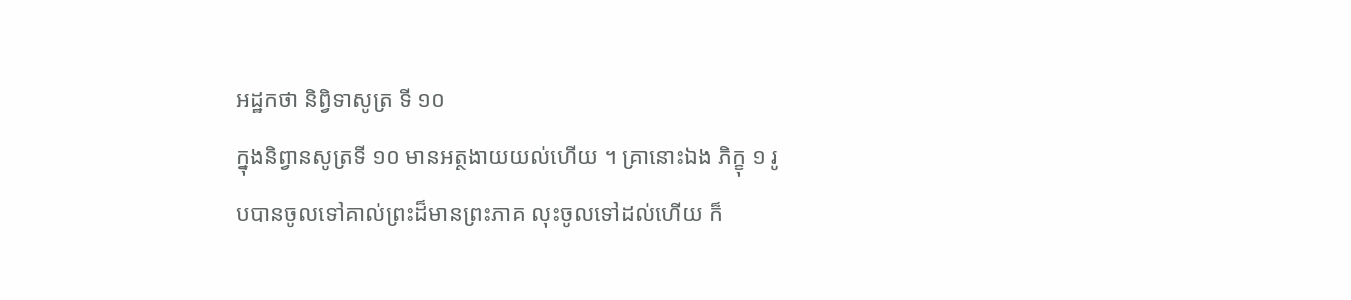អដ្ឋកថា និព្វិទាសូត្រ ទី ១០
ក្នុងនិព្វានសូត្រទី ១០ មានអត្ថងាយយល់ហើយ ។ គ្រានោះឯង ភិក្ខុ ១ រូបបានចូលទៅគាល់ព្រះដ៏មានព្រះភាគ លុះចូលទៅដល់ហើយ ក៏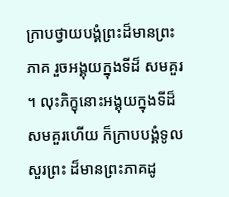ក្រាបថ្វាយបង្គំព្រះដ៏មានព្រះភាគ រួចអង្គុយក្នុងទីដ៏ សមគួរ ។ លុះភិក្ខុនោះអង្គុយក្នុងទីដ៏សមគួរហើយ ក៏ក្រាបបង្គំទូលសួរព្រះ ដ៏មានព្រះភាគដូ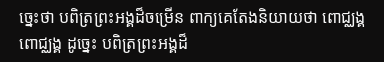ច្នេះថា បពិត្រព្រះអង្គដ៏ចម្រើន ពាក្យគេតែងនិយាយថា ពោជ្ឈង្គ ពោជ្ឈង្គ ដូច្នេះ បពិត្រព្រះអង្គដ៏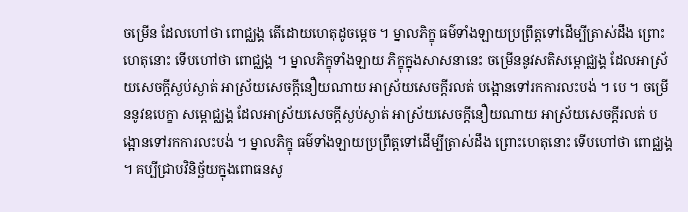ចម្រើន ដែលហៅថា ពោជ្ឈង្គ តើដោយហេតុដូចម្តេច ។ ម្នាលភិក្ខុ ធម៌ទាំងឡាយប្រព្រឹត្តទៅដើម្បីត្រាស់ដឹង ព្រោះហេតុនោះ ទើបហៅថា ពោជ្ឈង្គ ។ ម្នាលភិក្ខុទាំងឡាយ ភិក្ខុក្នុងសាសនានេះ ចម្រើននូវសតិសម្ពោជ្ឈង្គ ដែលអាស្រ័យសេចក្តីស្ងប់ស្ងាត់ អាស្រ័យសេចក្តីនឿយណាយ អាស្រ័យសេចក្តីរលត់ បង្អោនទៅរកការលះបង់ ។ បេ ។ ចម្រើននូវឧបេក្ខា សម្ពោជ្ឈង្គ ដែលអាស្រ័យសេចក្តីស្ងប់ស្ងាត់ អាស្រ័យសេចក្តីនឿយណាយ អាស្រ័យសេចក្តីរលត់ បង្អោនទៅរកការលះបង់ ។ ម្នាលភិក្ខុ ធម៌ទាំងឡាយប្រព្រឹត្តទៅដើម្បីត្រាស់ដឹង ព្រោះហេតុនោះ ទើបហៅថា ពោជ្ឈង្គ ។ គប្បីជ្រាបវិនិច្ឆ័យក្នុងពោធនសូ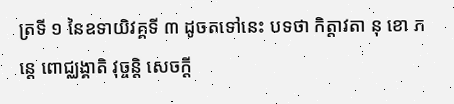ត្រទី ១ នៃឧទាយិវគ្គទី ៣ ដូចតទៅនេះ បទថា កិត្តាវតា នុ ខោ ភន្តេ ពោជ្ឈង្គាតិ វុច្ចន្តិ សេចក្តី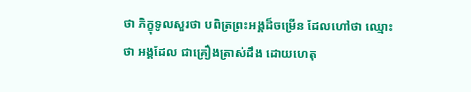ថា ភិក្ខុទូលសួរថា បពិត្រព្រះអង្គដ៏ចម្រើន ដែលហៅថា ឈ្មោះថា អង្គដែល ជាគ្រឿងត្រាស់ដឹង ដោយហេតុ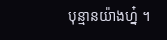បុន្មានយ៉ាងហ្ន៎ ។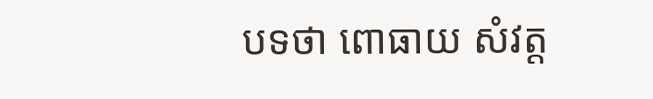បទថា ពោធាយ សំវត្ត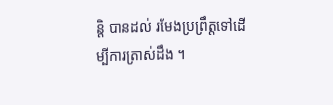ន្តិ បានដល់ រមែងប្រព្រឹត្តទៅដើម្បីការត្រាស់ដឹង ។